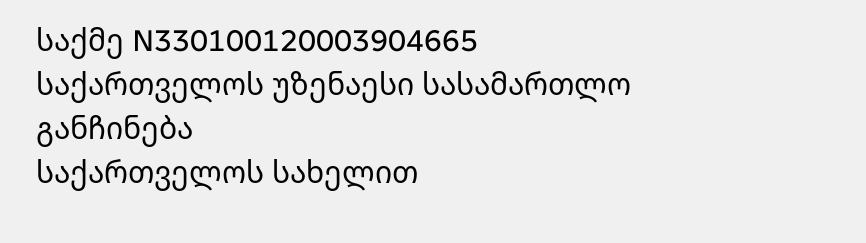საქმე N330100120003904665
საქართველოს უზენაესი სასამართლო
განჩინება
საქართველოს სახელით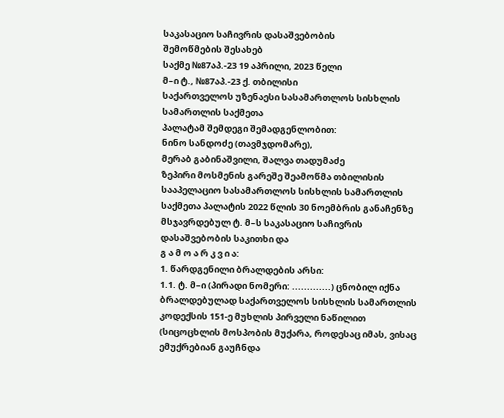საკასაციო საჩივრის დასაშვებობის
შემოწმების შესახებ
საქმე №87აპ.-23 19 აპრილი, 2023 წელი
მ–ი ტ., №87აპ.-23 ქ. თბილისი
საქართველოს უზენაესი სასამართლოს სისხლის სამართლის საქმეთა
პალატამ შემდეგი შემადგენლობით:
ნინო სანდოძე (თავმჯდომარე),
მერაბ გაბინაშვილი, შალვა თადუმაძე
ზეპირი მოსმენის გარეშე შეამოწმა თბილისის სააპელაციო სასამართლოს სისხლის სამართლის საქმეთა პალატის 2022 წლის 30 ნოემბრის განაჩენზე მსჯავრდებულ ტ. მ–ს საკასაციო საჩივრის დასაშვებობის საკითხი და
გ ა მ ო ა რ კ ვ ი ა:
1. წარდგენილი ბრალდების არსი:
1.1. ტ. მ–ი (პირადი ნომერი: .............) ცნობილ იქნა ბრალდებულად საქართველოს სისხლის სამართლის კოდექსის 151-ე მუხლის პირველი ნაწილით (სიცოცხლის მოსპობის მუქარა, როდესაც იმას, ვისაც ემუქრებიან გაუჩნდა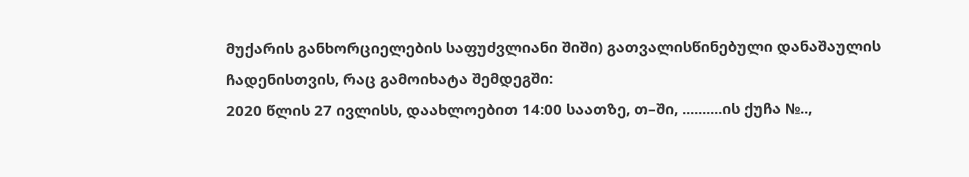მუქარის განხორციელების საფუძვლიანი შიში) გათვალისწინებული დანაშაულის ჩადენისთვის, რაც გამოიხატა შემდეგში:
2020 წლის 27 ივლისს, დაახლოებით 14:00 საათზე, თ–ში, ..........ის ქუჩა №..,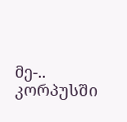მე-.. კორპუსში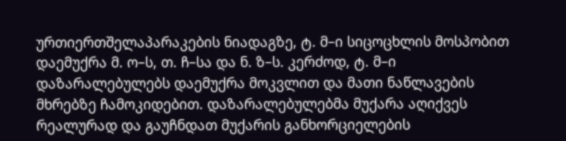ურთიერთშელაპარაკების ნიადაგზე, ტ. მ–ი სიცოცხლის მოსპობით დაემუქრა მ. ო–ს, თ. ჩ–სა და ნ. ზ–ს. კერძოდ, ტ. მ–ი დაზარალებულებს დაემუქრა მოკვლით და მათი ნაწლავების მხრებზე ჩამოკიდებით. დაზარალებულებმა მუქარა აღიქვეს რეალურად და გაუჩნდათ მუქარის განხორციელების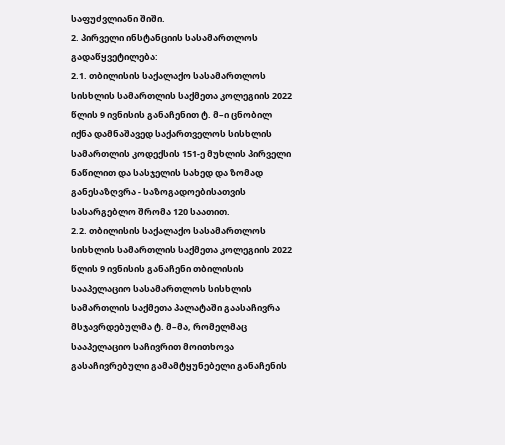საფუძვლიანი შიში.
2. პირველი ინსტანციის სასამართლოს გადაწყვეტილება:
2.1. თბილისის საქალაქო სასამართლოს სისხლის სამართლის საქმეთა კოლეგიის 2022 წლის 9 ივნისის განაჩენით ტ. მ–ი ცნობილ იქნა დამნაშავედ საქართველოს სისხლის სამართლის კოდექსის 151-ე მუხლის პირველი ნაწილით და სასჯელის სახედ და ზომად განესაზღვრა - საზოგადოებისათვის სასარგებლო შრომა 120 საათით.
2.2. თბილისის საქალაქო სასამართლოს სისხლის სამართლის საქმეთა კოლეგიის 2022 წლის 9 ივნისის განაჩენი თბილისის სააპელაციო სასამართლოს სისხლის სამართლის საქმეთა პალატაში გაასაჩივრა მსჯავრდებულმა ტ. მ–მა, რომელმაც სააპელაციო საჩივრით მოითხოვა გასაჩივრებული გამამტყუნებელი განაჩენის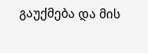გაუქმება და მის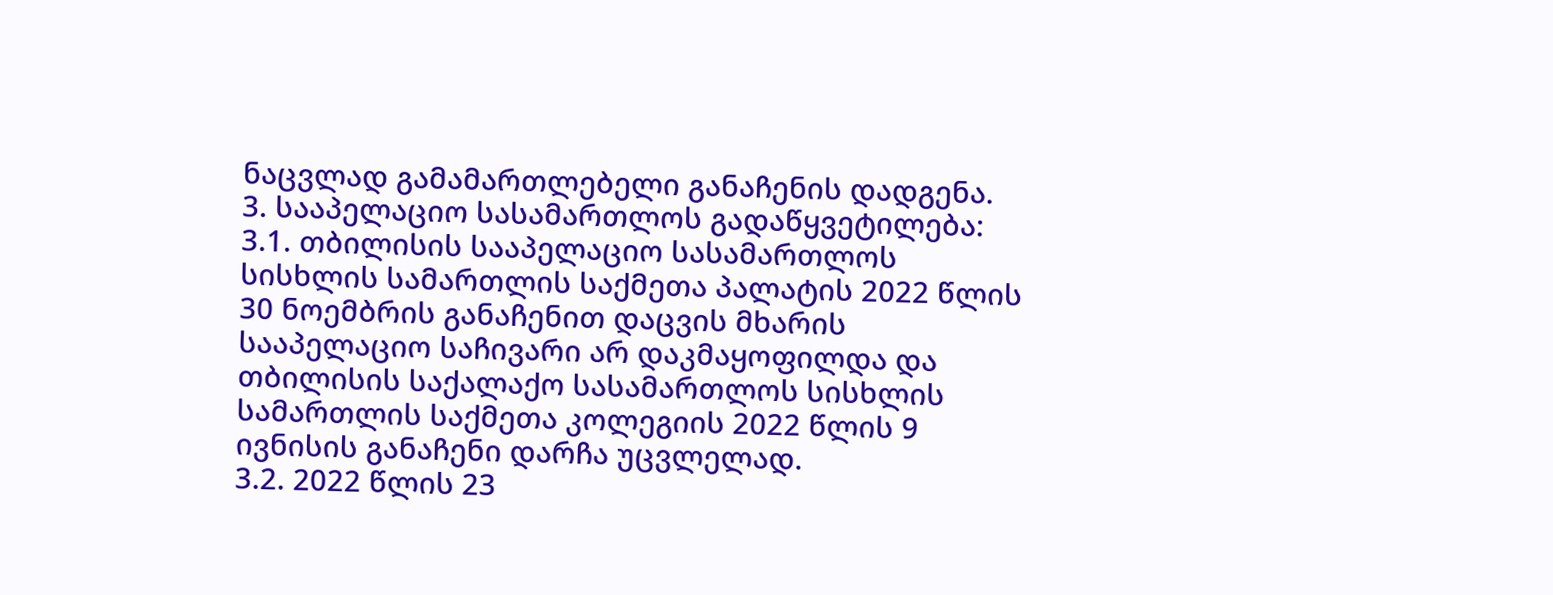ნაცვლად გამამართლებელი განაჩენის დადგენა.
3. სააპელაციო სასამართლოს გადაწყვეტილება:
3.1. თბილისის სააპელაციო სასამართლოს სისხლის სამართლის საქმეთა პალატის 2022 წლის 30 ნოემბრის განაჩენით დაცვის მხარის სააპელაციო საჩივარი არ დაკმაყოფილდა და თბილისის საქალაქო სასამართლოს სისხლის სამართლის საქმეთა კოლეგიის 2022 წლის 9 ივნისის განაჩენი დარჩა უცვლელად.
3.2. 2022 წლის 23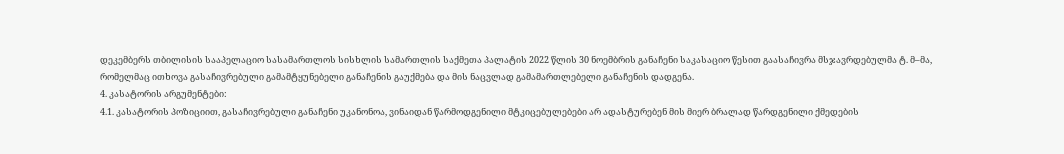დეკემბერს თბილისის სააპელაციო სასამართლოს სისხლის სამართლის საქმეთა პალატის 2022 წლის 30 ნოემბრის განაჩენი საკასაციო წესით გაასაჩივრა მსჯავრდებულმა ტ. მ–მა, რომელმაც ითხოვა გასაჩივრებული გამამტყუნებელი განაჩენის გაუქმება და მის ნაცვლად გამამართლებელი განაჩენის დადგენა.
4. კასატორის არგუმენტები:
4.1. კასატორის პოზიციით, გასაჩივრებული განაჩენი უკანონოა, ვინაიდან წარმოდგენილი მტკიცებულებები არ ადასტურებენ მის მიერ ბრალად წარდგენილი ქმედების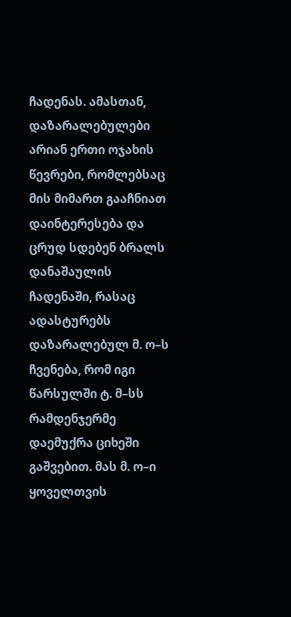ჩადენას. ამასთან, დაზარალებულები არიან ერთი ოჯახის წევრები, რომლებსაც მის მიმართ გააჩნიათ დაინტერესება და ცრუდ სდებენ ბრალს დანაშაულის ჩადენაში, რასაც ადასტურებს დაზარალებულ მ. ო–ს ჩვენება, რომ იგი წარსულში ტ. მ–სს რამდენჯერმე დაემუქრა ციხეში გაშვებით. მას მ. ო–ი ყოველთვის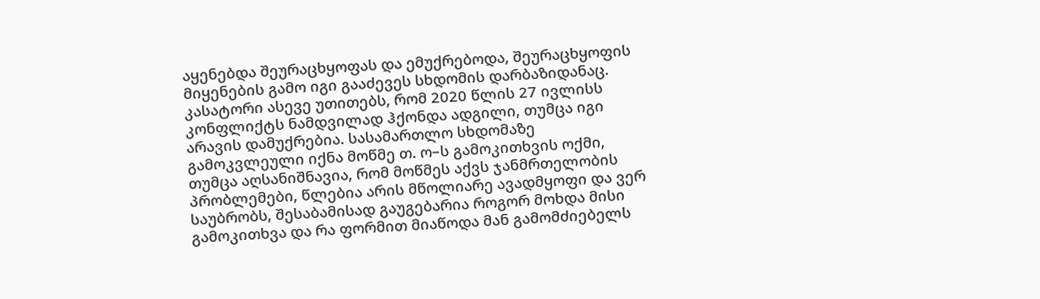აყენებდა შეურაცხყოფას და ემუქრებოდა, შეურაცხყოფის მიყენების გამო იგი გააძევეს სხდომის დარბაზიდანაც. კასატორი ასევე უთითებს, რომ 2020 წლის 27 ივლისს კონფლიქტს ნამდვილად ჰქონდა ადგილი, თუმცა იგი არავის დამუქრებია. სასამართლო სხდომაზე გამოკვლეული იქნა მოწმე თ. ო–ს გამოკითხვის ოქმი, თუმცა აღსანიშნავია, რომ მოწმეს აქვს ჯანმრთელობის პრობლემები, წლებია არის მწოლიარე ავადმყოფი და ვერ საუბრობს, შესაბამისად გაუგებარია როგორ მოხდა მისი გამოკითხვა და რა ფორმით მიაწოდა მან გამომძიებელს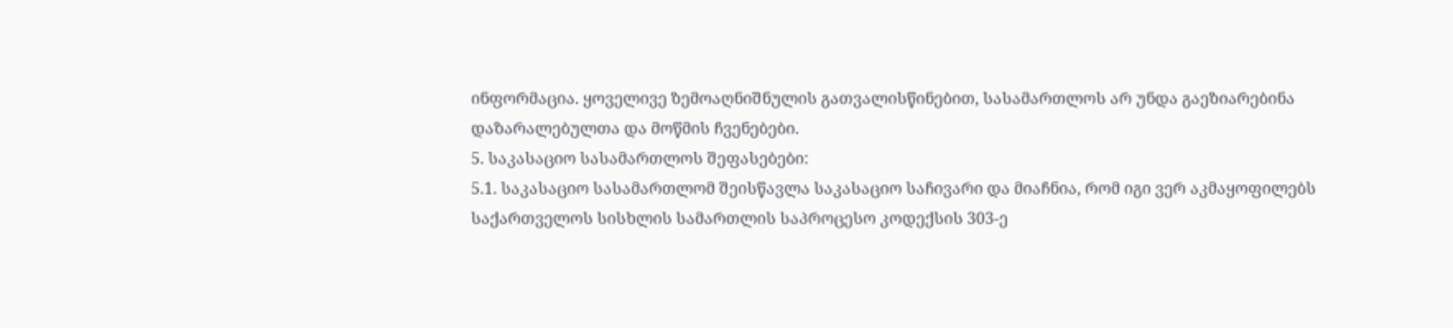ინფორმაცია. ყოველივე ზემოაღნიშნულის გათვალისწინებით, სასამართლოს არ უნდა გაეზიარებინა დაზარალებულთა და მოწმის ჩვენებები.
5. საკასაციო სასამართლოს შეფასებები:
5.1. საკასაციო სასამართლომ შეისწავლა საკასაციო საჩივარი და მიაჩნია, რომ იგი ვერ აკმაყოფილებს საქართველოს სისხლის სამართლის საპროცესო კოდექსის 303-ე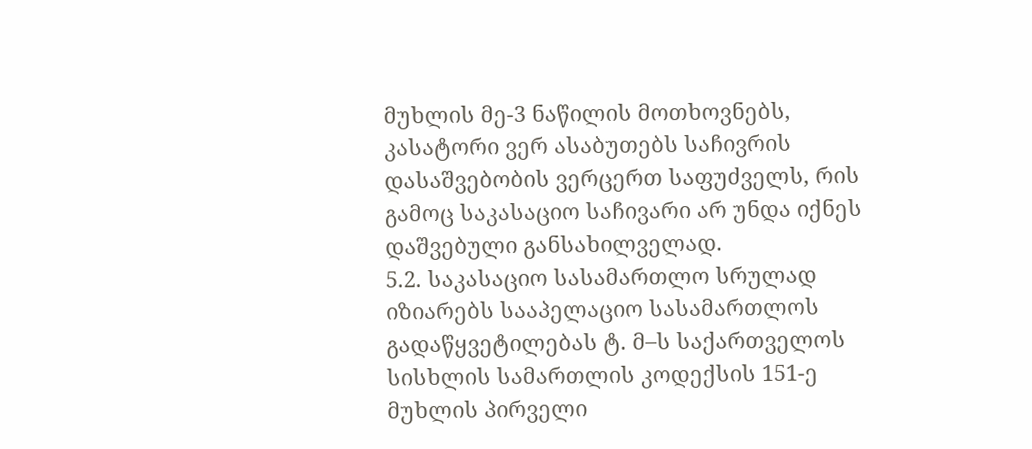მუხლის მე-3 ნაწილის მოთხოვნებს, კასატორი ვერ ასაბუთებს საჩივრის დასაშვებობის ვერცერთ საფუძველს, რის გამოც საკასაციო საჩივარი არ უნდა იქნეს დაშვებული განსახილველად.
5.2. საკასაციო სასამართლო სრულად იზიარებს სააპელაციო სასამართლოს გადაწყვეტილებას ტ. მ–ს საქართველოს სისხლის სამართლის კოდექსის 151-ე მუხლის პირველი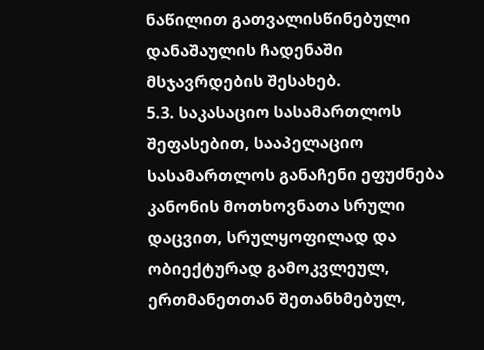ნაწილით გათვალისწინებული დანაშაულის ჩადენაში მსჯავრდების შესახებ.
5.3. საკასაციო სასამართლოს შეფასებით, სააპელაციო სასამართლოს განაჩენი ეფუძნება კანონის მოთხოვნათა სრული დაცვით, სრულყოფილად და ობიექტურად გამოკვლეულ, ერთმანეთთან შეთანხმებულ,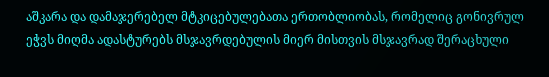აშკარა და დამაჯერებელ მტკიცებულებათა ერთობლიობას, რომელიც გონივრულ ეჭვს მიღმა ადასტურებს მსჯავრდებულის მიერ მისთვის მსჯავრად შერაცხული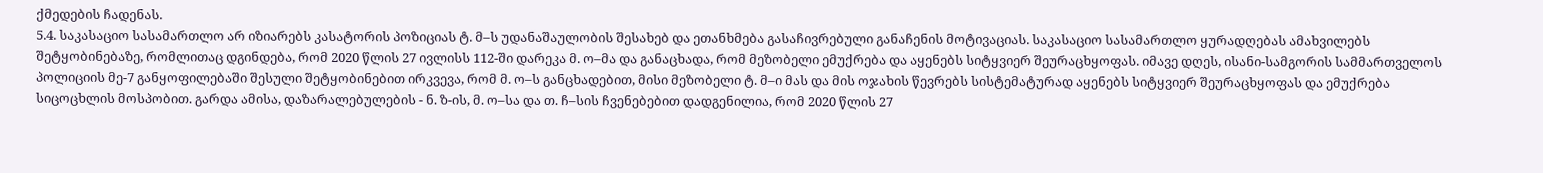ქმედების ჩადენას.
5.4. საკასაციო სასამართლო არ იზიარებს კასატორის პოზიციას ტ. მ–ს უდანაშაულობის შესახებ და ეთანხმება გასაჩივრებული განაჩენის მოტივაციას. საკასაციო სასამართლო ყურადღებას ამახვილებს შეტყობინებაზე, რომლითაც დგინდება, რომ 2020 წლის 27 ივლისს 112-ში დარეკა მ. ო–მა და განაცხადა, რომ მეზობელი ემუქრება და აყენებს სიტყვიერ შეურაცხყოფას. იმავე დღეს, ისანი-სამგორის სამმართველოს პოლიციის მე-7 განყოფილებაში შესული შეტყობინებით ირკვევა, რომ მ. ო–ს განცხადებით, მისი მეზობელი ტ. მ–ი მას და მის ოჯახის წევრებს სისტემატურად აყენებს სიტყვიერ შეურაცხყოფას და ემუქრება სიცოცხლის მოსპობით. გარდა ამისა, დაზარალებულების - ნ. ზ-ის, მ. ო–სა და თ. ჩ–სის ჩვენებებით დადგენილია, რომ 2020 წლის 27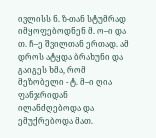ივლისს ნ. ზ-თან სტუმრად იმყოფებოდნენ მ. ო–ი და თ. ჩ–ე შვილთან ერთად. ამ დროს ატყდა ბრახუნი და გაიგეს ხმა, რომ მეზობელი - ტ. მ–ი ღია ფანჯრიდან ილანძღებოდა და ემუქრებოდა მათ.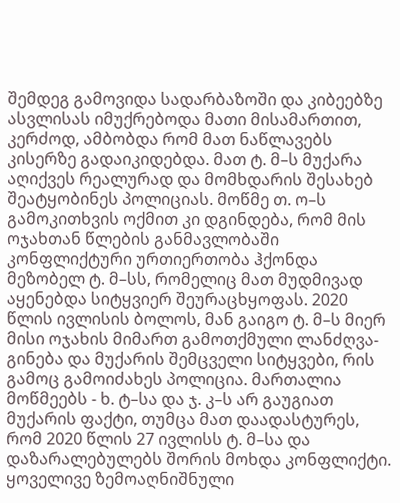შემდეგ გამოვიდა სადარბაზოში და კიბეებზე ასვლისას იმუქრებოდა მათი მისამართით, კერძოდ, ამბობდა რომ მათ ნაწლავებს კისერზე გადაიკიდებდა. მათ ტ. მ–ს მუქარა აღიქვეს რეალურად და მომხდარის შესახებ შეატყობინეს პოლიციას. მოწმე თ. ო–ს გამოკითხვის ოქმით კი დგინდება, რომ მის ოჯახთან წლების განმავლობაში კონფლიქტური ურთიერთობა ჰქონდა მეზობელ ტ. მ–სს, რომელიც მათ მუდმივად აყენებდა სიტყვიერ შეურაცხყოფას. 2020 წლის ივლისის ბოლოს, მან გაიგო ტ. მ–ს მიერ მისი ოჯახის მიმართ გამოთქმული ლანძღვა-გინება და მუქარის შემცველი სიტყვები, რის გამოც გამოიძახეს პოლიცია. მართალია მოწმეებს - ხ. ტ–სა და ჯ. კ–ს არ გაუგიათ მუქარის ფაქტი, თუმცა მათ დაადასტურეს, რომ 2020 წლის 27 ივლისს ტ. მ–სა და დაზარალებულებს შორის მოხდა კონფლიქტი. ყოველივე ზემოაღნიშნული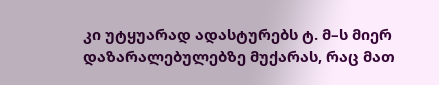კი უტყუარად ადასტურებს ტ. მ–ს მიერ დაზარალებულებზე მუქარას, რაც მათ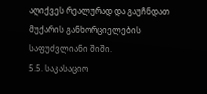აღიქვეს რეალურად და გაუჩნდათ მუქარის განხორციელების საფუძვლიანი შიში.
5.5. საკასაციო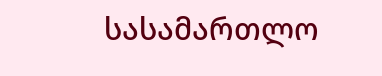სასამართლო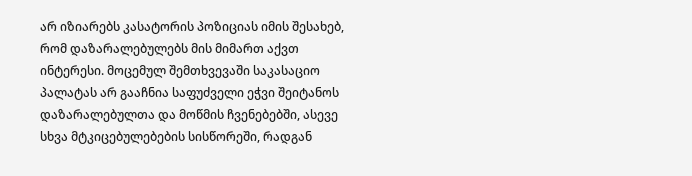არ იზიარებს კასატორის პოზიციას იმის შესახებ, რომ დაზარალებულებს მის მიმართ აქვთ ინტერესი. მოცემულ შემთხვევაში საკასაციო პალატას არ გააჩნია საფუძველი ეჭვი შეიტანოს დაზარალებულთა და მოწმის ჩვენებებში, ასევე სხვა მტკიცებულებების სისწორეში, რადგან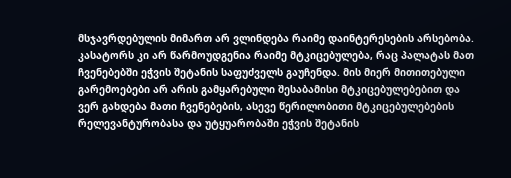მსჯავრდებულის მიმართ არ ვლინდება რაიმე დაინტერესების არსებობა. კასატორს კი არ წარმოუდგენია რაიმე მტკიცებულება, რაც პალატას მათ ჩვენებებში ეჭვის შეტანის საფუძველს გაუჩენდა. მის მიერ მითითებული გარემოებები არ არის გამყარებული შესაბამისი მტკიცებულებებით და ვერ გახდება მათი ჩვენებების, ასევე წერილობითი მტკიცებულებების რელევანტურობასა და უტყუარობაში ეჭვის შეტანის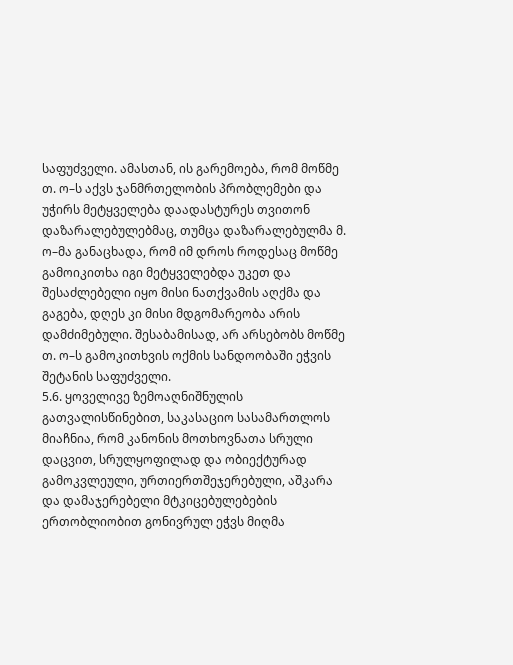საფუძველი. ამასთან, ის გარემოება, რომ მოწმე თ. ო–ს აქვს ჯანმრთელობის პრობლემები და უჭირს მეტყველება დაადასტურეს თვითონ დაზარალებულებმაც, თუმცა დაზარალებულმა მ. ო–მა განაცხადა, რომ იმ დროს როდესაც მოწმე გამოიკითხა იგი მეტყველებდა უკეთ და შესაძლებელი იყო მისი ნათქვამის აღქმა და გაგება, დღეს კი მისი მდგომარეობა არის დამძიმებული. შესაბამისად, არ არსებობს მოწმე თ. ო–ს გამოკითხვის ოქმის სანდოობაში ეჭვის შეტანის საფუძველი.
5.6. ყოველივე ზემოაღნიშნულის გათვალისწინებით, საკასაციო სასამართლოს მიაჩნია, რომ კანონის მოთხოვნათა სრული დაცვით, სრულყოფილად და ობიექტურად გამოკვლეული, ურთიერთშეჯერებული, აშკარა და დამაჯერებელი მტკიცებულებების ერთობლიობით გონივრულ ეჭვს მიღმა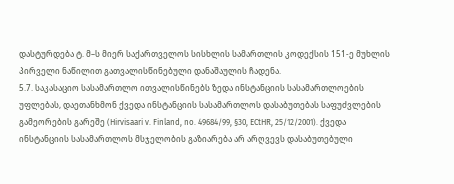დასტურდება ტ. მ–ს მიერ საქართველოს სისხლის სამართლის კოდექსის 151-ე მუხლის პირველი ნაწილით გათვალისწინებული დანაშაულის ჩადენა.
5.7. საკასაციო სასამართლო ითვალისწინებს ზედა ინსტანციის სასამართლოების უფლებას, დაეთანხმონ ქვედა ინსტანციის სასამართლოს დასაბუთებას საფუძვლების გამეორების გარეშე (Hirvisaari v. Finland, no. 49684/99, §30, ECtHR, 25/12/2001). ქვედა ინსტანციის სასამართლოს მსჯელობის გაზიარება არ არღვევს დასაბუთებული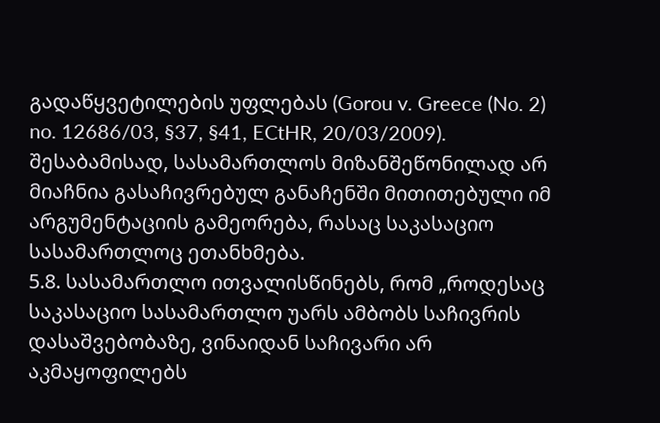გადაწყვეტილების უფლებას (Gorou v. Greece (No. 2) no. 12686/03, §37, §41, ECtHR, 20/03/2009). შესაბამისად, სასამართლოს მიზანშეწონილად არ მიაჩნია გასაჩივრებულ განაჩენში მითითებული იმ არგუმენტაციის გამეორება, რასაც საკასაციო სასამართლოც ეთანხმება.
5.8. სასამართლო ითვალისწინებს, რომ „როდესაც საკასაციო სასამართლო უარს ამბობს საჩივრის დასაშვებობაზე, ვინაიდან საჩივარი არ აკმაყოფილებს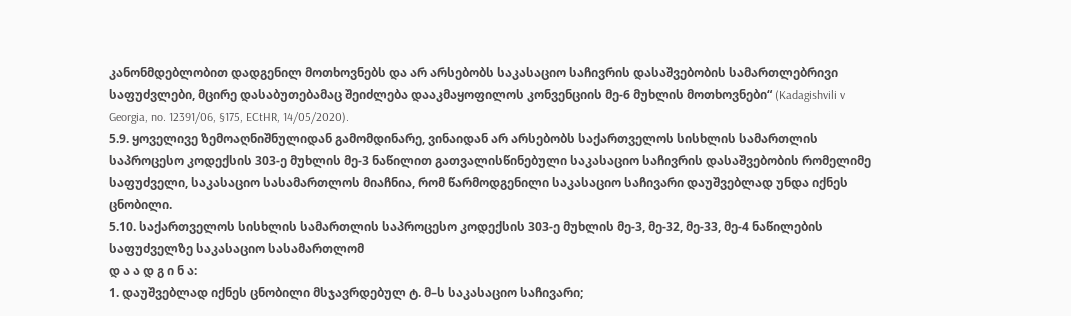კანონმდებლობით დადგენილ მოთხოვნებს და არ არსებობს საკასაციო საჩივრის დასაშვებობის სამართლებრივი საფუძვლები, მცირე დასაბუთებამაც შეიძლება დააკმაყოფილოს კონვენციის მე-6 მუხლის მოთხოვნები“ (Kadagishvili v Georgia, no. 12391/06, §175, ECtHR, 14/05/2020).
5.9. ყოველივე ზემოაღნიშნულიდან გამომდინარე, ვინაიდან არ არსებობს საქართველოს სისხლის სამართლის საპროცესო კოდექსის 303-ე მუხლის მე-3 ნაწილით გათვალისწინებული საკასაციო საჩივრის დასაშვებობის რომელიმე საფუძველი, საკასაციო სასამართლოს მიაჩნია, რომ წარმოდგენილი საკასაციო საჩივარი დაუშვებლად უნდა იქნეს ცნობილი.
5.10. საქართველოს სისხლის სამართლის საპროცესო კოდექსის 303-ე მუხლის მე-3, მე-32, მე-33, მე-4 ნაწილების საფუძველზე საკასაციო სასამართლომ
დ ა ა დ გ ი ნ ა:
1. დაუშვებლად იქნეს ცნობილი მსჯავრდებულ ტ. მ–ს საკასაციო საჩივარი;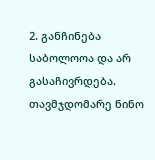2. განჩინება საბოლოოა და არ გასაჩივრდება.
თავმჯდომარე ნინო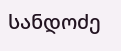სანდოძე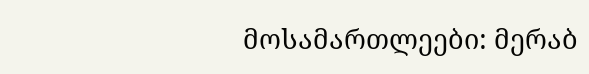მოსამართლეები: მერაბ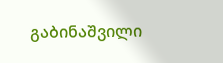გაბინაშვილი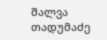შალვა თადუმაძე